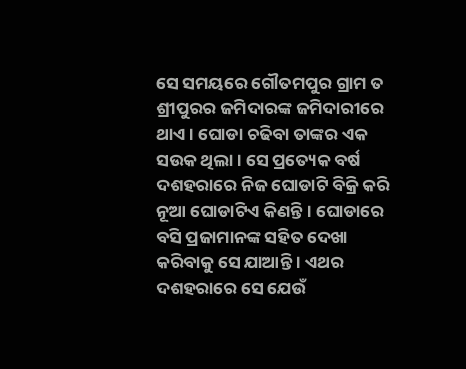ସେ ସମୟରେ ଗୌତମପୁର ଗ୍ରାମ ତ ଶ୍ରୀପୁରର ଜମିଦାରଙ୍କ ଜମିଦାରୀରେ ଥାଏ । ଘୋଡା ଚଢିବା ତାଙ୍କର ଏକ ସଉକ ଥିଲା । ସେ ପ୍ରତ୍ୟେକ ବର୍ଷ ଦଶହରାରେ ନିଜ ଘୋଡାଟି ବିକ୍ରି କରି ନୂଆ ଘୋଡାଟିଏ କିଣନ୍ତି । ଘୋଡାରେ ବସି ପ୍ରଜାମାନଙ୍କ ସହିତ ଦେଖା କରିବାକୁ ସେ ଯାଆନ୍ତି । ଏଥର ଦଶହରାରେ ସେ ଯେଉଁ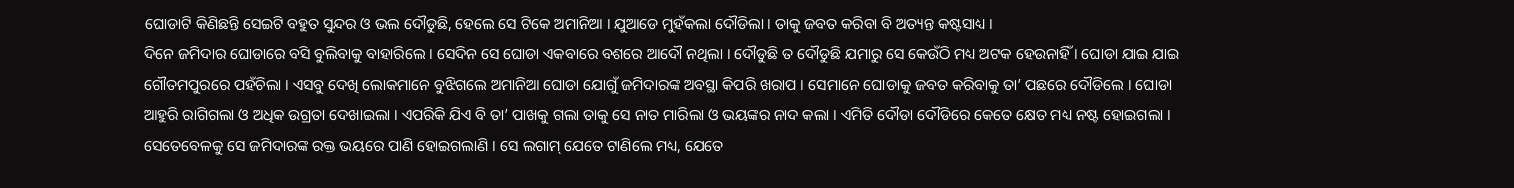ଘୋଡାଟି କିଣିଛନ୍ତି ସେଇଟି ବହୁତ ସୁନ୍ଦର ଓ ଭଲ ଦୌଡୁଛି, ହେଲେ ସେ ଟିକେ ଅମାନିଆ । ଯୁଆଡେ ମୁହଁକଲା ଦୌଡିଲା । ତାକୁ ଜବତ କରିବା ବି ଅତ୍ୟନ୍ତ କଷ୍ଟସାଧ୍ୟ ।
ଦିନେ ଜମିଦାର ଘୋଡାରେ ବସି ବୁଲିବାକୁ ବାହାରିଲେ । ସେଦିନ ସେ ଘୋଡା ଏକବାରେ ବଶରେ ଆଦୌ ନଥିଲା । ଦୌଡୁଛି ତ ଦୌଡୁଛି ଯମାରୁ ସେ କେଉଁଠି ମଧ୍ୟ ଅଟକ ହେଉନାହିଁ । ଘୋଡା ଯାଇ ଯାଇ ଗୌତମପୁରରେ ପହଁଚିଲା । ଏସବୁ ଦେଖି ଲୋକମାନେ ବୁଝିଗଲେ ଅମାନିଆ ଘୋଡା ଯୋଗୁଁ ଜମିଦାରଙ୍କ ଅବସ୍ଥା କିପରି ଖରାପ । ସେମାନେ ଘୋଡାକୁ ଜବତ କରିବାକୁ ତା’ ପଛରେ ଦୌଡିଲେ । ଘୋଡା ଆହୁରି ରାଗିଗଲା ଓ ଅଧିକ ଉଗ୍ରତା ଦେଖାଇଲା । ଏପରିକି ଯିଏ ବି ତା’ ପାଖକୁ ଗଲା ତାକୁ ସେ ନାତ ମାରିଲା ଓ ଭୟଙ୍କର ନାଦ କଲା । ଏମିତି ଦୌଡା ଦୌଡିରେ କେତେ କ୍ଷେତ ମଧ୍ୟ ନଷ୍ଟ ହୋଇଗଲା ।
ସେତେବେଳକୁ ସେ ଜମିଦାରଙ୍କ ରକ୍ତ ଭୟରେ ପାଣି ହୋଇଗଲାଣି । ସେ ଲଗାମ୍ ଯେତେ ଟାଣିଲେ ମଧ୍ୟ, ଯେତେ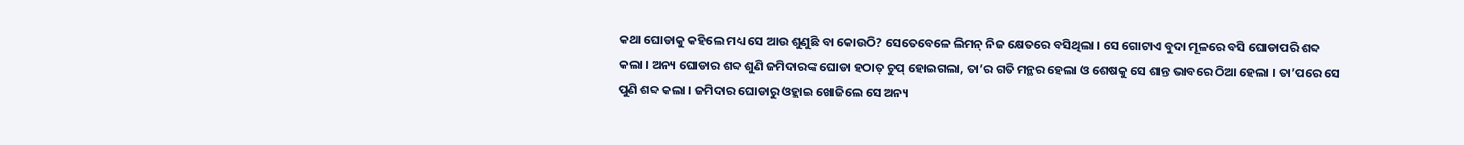କଥା ଘୋଡାକୁ କହିଲେ ମଧ୍ୟ ସେ ଆଉ ଶୁଣୁଛି ବା କୋଉଠି? ସେତେବେଳେ ଲିମନ୍ ନିଜ କ୍ଷେତରେ ବସିଥିଲା । ସେ ଗୋଟାଏ ବୁଦା ମୂଳରେ ବସି ଘୋଡାପରି ଶବ୍ଦ କଲା । ଅନ୍ୟ ଘୋଡାର ଶବ୍ଦ ଶୁଣି ଜମିଦାରଙ୍କ ଘୋଡା ହଠାତ୍ ଚୁପ୍ ହୋଇଗଲା, ତା’ର ଗତି ମନ୍ଥର ହେଲା ଓ ଶେଷକୁ ସେ ଶାନ୍ତ ଭାବରେ ଠିଆ ହେଲା । ତା’ପରେ ସେ ପୁଣି ଶବ୍ଦ କଲା । ଜମିଦାର ଘୋଡାରୁ ଓହ୍ଲାଇ ଖୋଜିଲେ ସେ ଅନ୍ୟ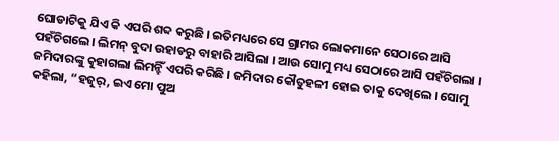ଘୋଡାଟିକୁ ଯିଏ କି ଏପରି ଶବ୍ଦ କରୁଛି । ଇତିମଧ୍ୟରେ ସେ ଗ୍ରାମର ଲୋକମାନେ ସେଠାରେ ଆସି ପହଁଚିଗଲେ । ଲିମନ୍ ବୁଦା ଉହାଡରୁ ବାହାରି ଆସିଲା । ଆଉ ସୋମୁ ମଧ୍ୟ ସେଠାରେ ଆସି ପହଁଚିଗଲା । ଜମିଦାରଙ୍କୁ କୁହାଗଲା ଲିମନ୍ହିଁ ଏପରି କରିଛି । ଜମିଦାର କୌତୁହଳୀ ହୋଇ ତାକୁ ଦେଖିଲେ । ସୋମୁ କହିଲା, “ହଜୁର୍, ଇଏ ମୋ ପୁଅ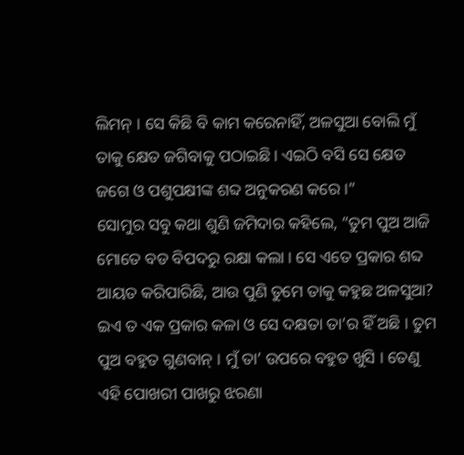ଲିମନ୍ । ସେ କିଛି ବି କାମ କରେନାହିଁ, ଅଳସୁଆ ବୋଲି ମୁଁ ତାକୁ କ୍ଷେତ ଜଗିବାକୁ ପଠାଇଛି । ଏଇଠି ବସି ସେ କ୍ଷେତ ଜଗେ ଓ ପଶୁପକ୍ଷୀଙ୍କ ଶବ୍ଦ ଅନୁକରଣ କରେ ।”
ସୋମୁର ସବୁ କଥା ଶୁଣି ଜମିଦାର କହିଲେ, “ତୁମ ପୁଅ ଆଜି ମୋତେ ବଡ ବିପଦରୁ ରକ୍ଷା କଲା । ସେ ଏତେ ପ୍ରକାର ଶବ୍ଦ ଆୟତ କରିପାରିଛି, ଆଉ ପୁଣି ତୁମେ ତାକୁ କହୁଛ ଅଳସୁଆ? ଇଏ ତ ଏକ ପ୍ରକାର କଳା ଓ ସେ ଦକ୍ଷତା ତା’ର ହିଁ ଅଛି । ତୁମ ପୁଅ ବହୁତ ଗୁଣବାନ୍ । ମୁଁ ତା’ ଉପରେ ବହୁତ ଖୁସି । ତେଣୁ ଏହି ପୋଖରୀ ପାଖରୁ ଝରଣା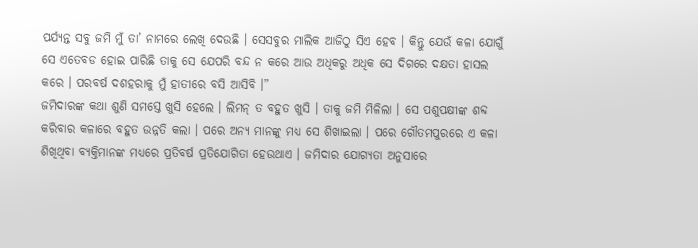ପର୍ଯ୍ୟନ୍ତ ସବୁ ଜମି ମୁଁ ତା’ ନାମରେ ଲେଖି ଦେଉଛି । ସେସବୁର ମାଲିକ ଆଜିଠୁ ସିଏ ହେବ । କିନ୍ତୁ ଯେଉଁ କଳା ଯୋଗୁଁ ସେ ଏତେବଡ ହୋଇ ପାରିଛି ତାକୁ ସେ ଯେପରି ବନ୍ଦ ନ କରେ ଆଉ ଅଧିକରୁ ଅଧିକ ସେ ଦିଗରେ ଦକ୍ଷତା ହାସଲ କରେ । ପରବର୍ଷ ଦଶହରାକୁ ମୁଁ ହାତୀରେ ବସି ଆସିବି ।”
ଜମିଦାରଙ୍କ କଥା ଶୁଣି ସମସ୍ତେ ଖୁସି ହେଲେ । ଲିମନ୍ ତ ବହୁତ ଖୁସି । ତାକୁ ଜମି ମିଳିଲା । ସେ ପଶୁପକ୍ଷୀଙ୍କ ଶବ୍ଦ କରିବାର କଳାରେ ବହୁତ ଉନ୍ନତି କଲା । ପରେ ଅନ୍ୟ ମାନଙ୍କୁ ମଧ୍ୟ ସେ ଶିଖାଇଲା । ପରେ ଗୌତମପୁରରେ ଏ କଳା ଶିଖିଥିବା ବ୍ୟକ୍ତିମାନଙ୍କ ମଧ୍ୟରେ ପ୍ରତିବର୍ଷ ପ୍ରତିଯୋଗିତା ହେଉଥାଏ । ଜମିଦାର ଯୋଗ୍ୟତା ଅନୁସାରେ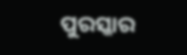ପୁରସ୍କାର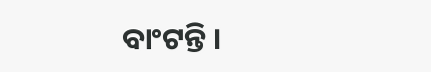ବାଂଟନ୍ତି ।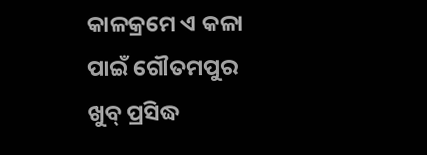କାଳକ୍ରମେ ଏ କଳା ପାଇଁ ଗୌତମପୁର ଖୁବ୍ ପ୍ରସିଦ୍ଧ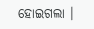ହୋଇଗଲା ।